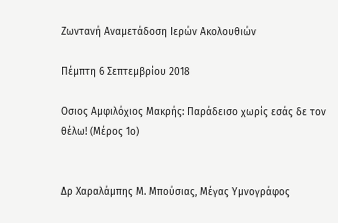Ζωντανή Αναμετάδοση Ιερών Ακολουθιών

Πέμπτη 6 Σεπτεμβρίου 2018

Οσιος Αμφιλόχιος Μακρής: Παράδεισο χωρίς εσάς δε τον θέλω! (Μέρος 1ο)


Δρ Χαραλάμπης Μ. Μπούσιας, Μέγας Υμνογράφος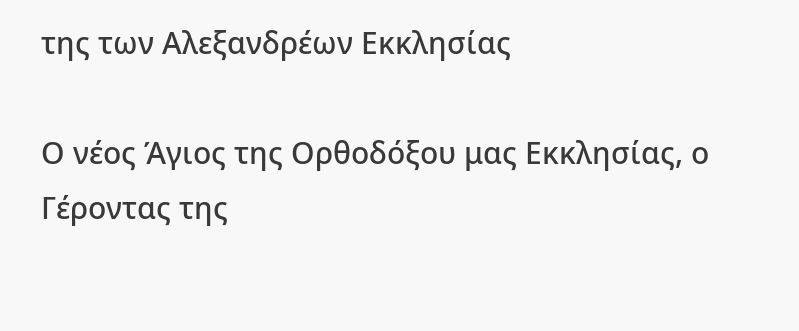της των Αλεξανδρέων Εκκλησίας

Ο νέος Άγιος της Ορθοδόξου μας Εκκλησίας, ο Γέροντας της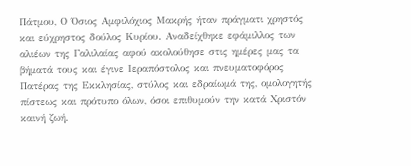Πάτμου, Ο Όσιος Αμφιλόχιος Μακρής ήταν πράγματι χρηστός και εύχρηστος δούλος Κυρίου. Αναδείχθηκε εφάμιλλος των αλιέων της Γαλιλαίας αφού ακολούθησε στις ημέρες μας τα βήματά τους και έγινε Ιεραπόστολος και πνευματοφόρος Πατέρας της Εκκλησίας, στύλος και εδραίωμά της, ομολογητής πίστεως και πρότυπο όλων, όσοι επιθυμούν την κατά Χριστόν καινή ζωή.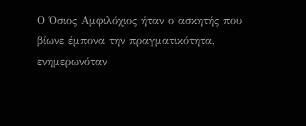Ο Όσιος Αμφιλόχιος ήταν ο ασκητής που βίωνε έμπονα την πραγματικότητα, ενημερωνόταν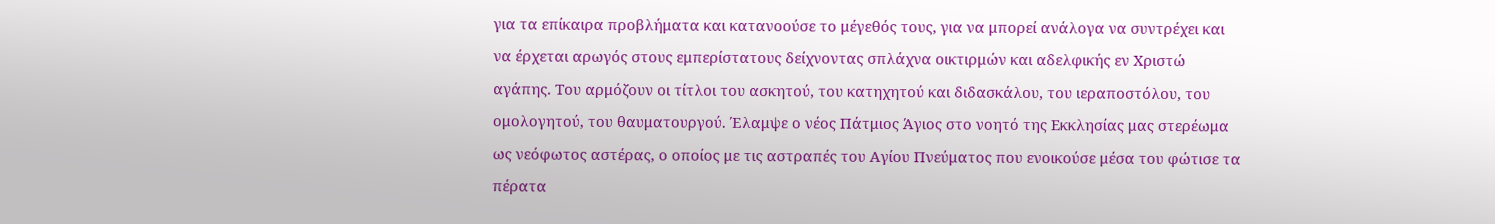για τα επίκαιρα προβλήματα και κατανοούσε το μέγεθός τους, για να μπορεί ανάλογα να συντρέχει και να έρχεται αρωγός στους εμπερίστατους δείχνοντας σπλάχνα οικτιρμών και αδελφικής εν Χριστώ αγάπης. Του αρμόζουν οι τίτλοι του ασκητού, του κατηχητού και διδασκάλου, του ιεραποστόλου, του ομολογητού, του θαυματουργού. Έλαμψε ο νέος Πάτμιος Άγιος στο νοητό της Εκκλησίας μας στερέωμα ως νεόφωτος αστέρας, ο οποίος με τις αστραπές του Αγίου Πνεύματος που ενοικούσε μέσα του φώτισε τα πέρατα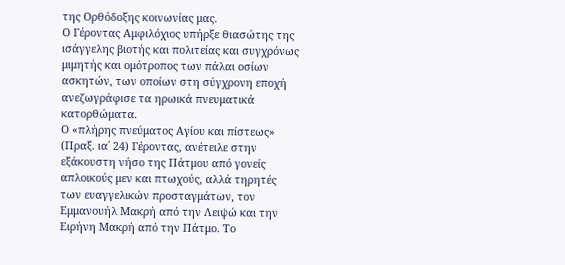της Ορθόδοξης κοινωνίας μας.
Ο Γέροντας Αμφιλόχιος υπήρξε θιασώτης της ισάγγελης βιοτής και πολιτείας και συγχρόνως μιμητής και ομότροπος των πάλαι οσίων ασκητών, των οποίων στη σύγχρονη εποχή ανεζωγράφισε τα ηρωικά πνευματικά κατορθώματα.
Ο «πλήρης πνεύματος Αγίου και πίστεως» (Πραξ. ια΄ 24) Γέροντας, ανέτειλε στην εξάκουστη νήσο της Πάτμου από γονείς απλοικούς μεν και πτωχούς, αλλά τηρητές των ευαγγελικών προσταγμάτων, τον Εμμανουήλ Μακρή από την Λειψώ και την Ειρήνη Μακρή από την Πάτμο. Το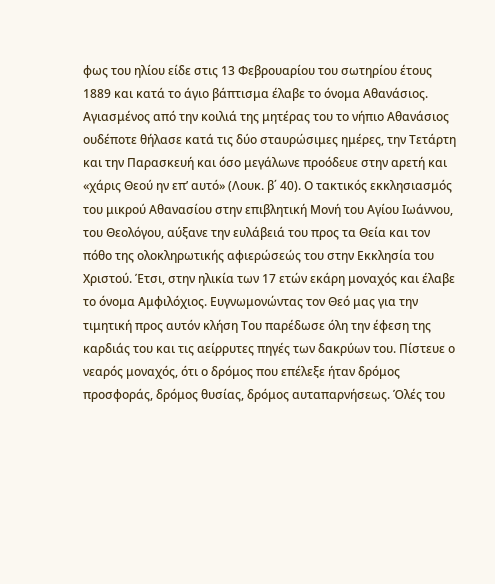φως του ηλίου είδε στις 13 Φεβρουαρίου του σωτηρίου έτους 1889 και κατά το άγιο βάπτισμα έλαβε το όνομα Αθανάσιος.
Αγιασμένος από την κοιλιά της μητέρας του το νήπιο Αθανάσιος ουδέποτε θήλασε κατά τις δύο σταυρώσιμες ημέρες, την Τετάρτη και την Παρασκευή και όσο μεγάλωνε προόδευε στην αρετή και «χάρις Θεού ην επ’ αυτό» (Λουκ. β΄ 40). Ο τακτικός εκκλησιασμός του μικρού Αθανασίου στην επιβλητική Μονή του Αγίου Ιωάννου, του Θεολόγου, αύξανε την ευλάβειά του προς τα Θεία και τον πόθο της ολοκληρωτικής αφιερώσεώς του στην Εκκλησία του Χριστού. Έτσι, στην ηλικία των 17 ετών εκάρη μοναχός και έλαβε το όνομα Αμφιλόχιος. Ευγνωμονώντας τον Θεό μας για την τιμητική προς αυτόν κλήση Του παρέδωσε όλη την έφεση της καρδιάς του και τις αείρρυτες πηγές των δακρύων του. Πίστευε ο νεαρός μοναχός, ότι ο δρόμος που επέλεξε ήταν δρόμος προσφοράς, δρόμος θυσίας, δρόμος αυταπαρνήσεως. Όλές του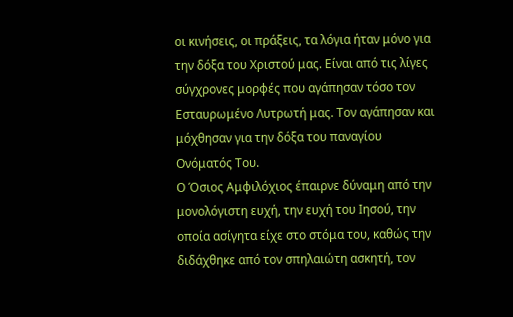οι κινήσεις, οι πράξεις, τα λόγια ήταν μόνο για την δόξα του Χριστού μας. Είναι από τις λίγες σύγχρονες μορφές που αγάπησαν τόσο τον Εσταυρωμένο Λυτρωτή μας. Τον αγάπησαν και μόχθησαν για την δόξα του παναγίου Ονόματός Του.
Ο Όσιος Αμφιλόχιος έπαιρνε δύναμη από την μονολόγιστη ευχή, την ευχή του Ιησού, την οποία ασίγητα είχε στο στόμα του, καθώς την διδάχθηκε από τον σπηλαιώτη ασκητή, τον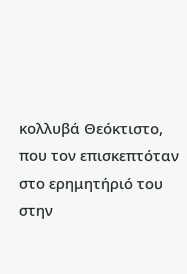κολλυβά Θεόκτιστο, που τον επισκεπτόταν στο ερημητήριό του στην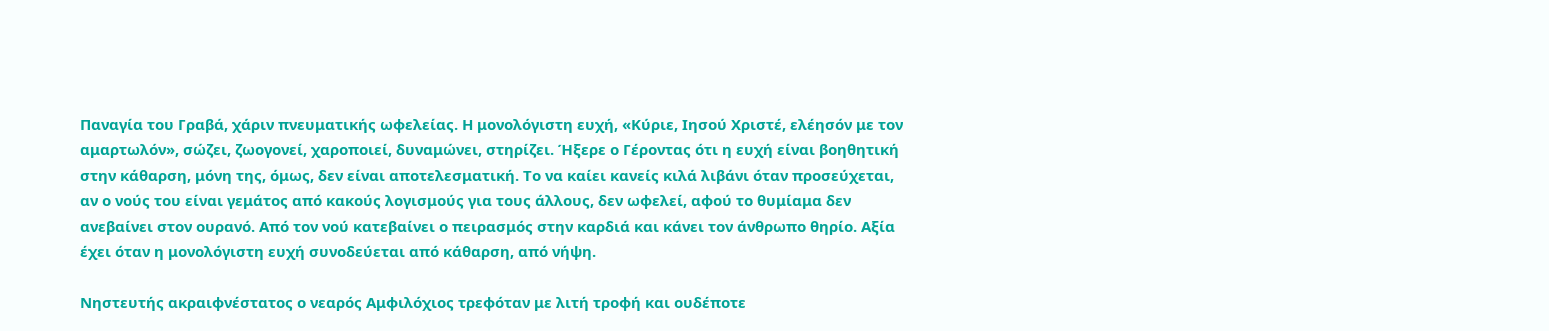Παναγία του Γραβά, χάριν πνευματικής ωφελείας. Η μονολόγιστη ευχή, «Κύριε, Ιησού Χριστέ, ελέησόν με τον αμαρτωλόν», σώζει, ζωογονεί, χαροποιεί, δυναμώνει, στηρίζει. Ήξερε ο Γέροντας ότι η ευχή είναι βοηθητική στην κάθαρση, μόνη της, όμως, δεν είναι αποτελεσματική. Το να καίει κανείς κιλά λιβάνι όταν προσεύχεται, αν ο νούς του είναι γεμάτος από κακούς λογισμούς για τους άλλους, δεν ωφελεί, αφού το θυμίαμα δεν ανεβαίνει στον ουρανό. Από τον νού κατεβαίνει ο πειρασμός στην καρδιά και κάνει τον άνθρωπο θηρίο. Αξία έχει όταν η μονολόγιστη ευχή συνοδεύεται από κάθαρση, από νήψη.

Νηστευτής ακραιφνέστατος ο νεαρός Αμφιλόχιος τρεφόταν με λιτή τροφή και ουδέποτε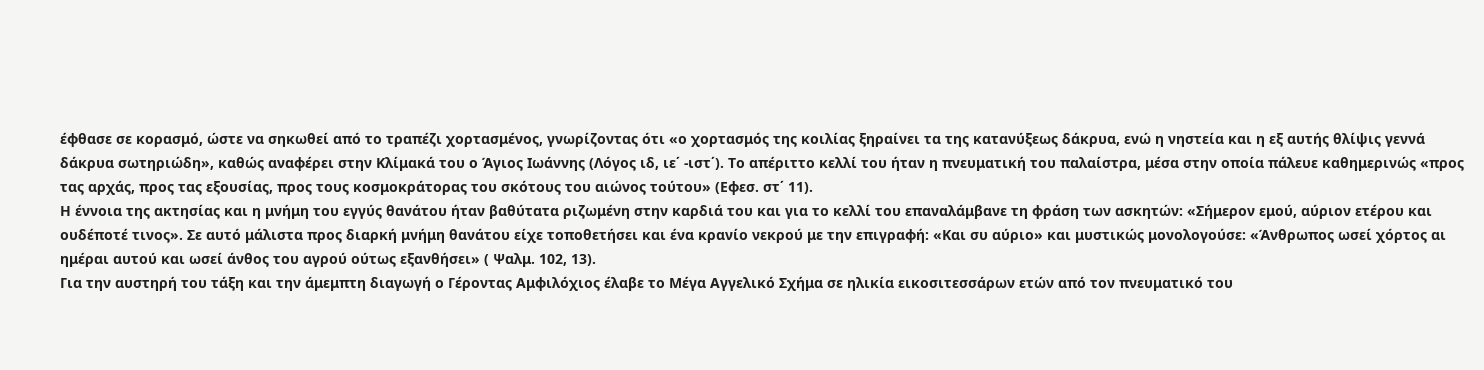έφθασε σε κορασμό, ώστε να σηκωθεί από το τραπέζι χορτασμένος, γνωρίζοντας ότι «ο χορτασμός της κοιλίας ξηραίνει τα της κατανύξεως δάκρυα, ενώ η νηστεία και η εξ αυτής θλίψις γεννά δάκρυα σωτηριώδη», καθώς αναφέρει στην Κλίμακά του ο Άγιος Ιωάννης (Λόγος ιδ, ιε΄ -ιστ΄). Το απέριττο κελλί του ήταν η πνευματική του παλαίστρα, μέσα στην οποία πάλευε καθημερινώς «προς τας αρχάς, προς τας εξουσίας, προς τους κοσμοκράτορας του σκότους του αιώνος τούτου» (Εφεσ. στ΄ 11).
Η έννοια της ακτησίας και η μνήμη του εγγύς θανάτου ήταν βαθύτατα ριζωμένη στην καρδιά του και για το κελλί του επαναλάμβανε τη φράση των ασκητών: «Σήμερον εμού, αύριον ετέρου και ουδέποτέ τινος». Σε αυτό μάλιστα προς διαρκή μνήμη θανάτου είχε τοποθετήσει και ένα κρανίο νεκρού με την επιγραφή: «Και συ αύριο» και μυστικώς μονολογούσε: «Άνθρωπος ωσεί χόρτος αι ημέραι αυτού και ωσεί άνθος του αγρού ούτως εξανθήσει» ( Ψαλμ. 102, 13).
Για την αυστηρή του τάξη και την άμεμπτη διαγωγή ο Γέροντας Αμφιλόχιος έλαβε το Μέγα Αγγελικό Σχήμα σε ηλικία εικοσιτεσσάρων ετών από τον πνευματικό του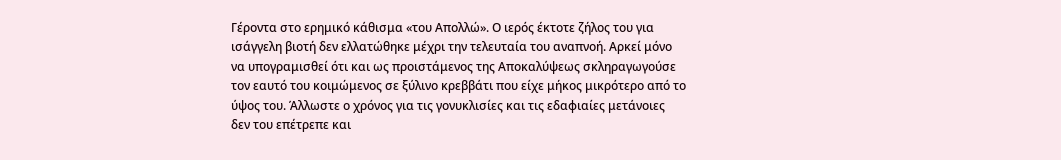Γέροντα στο ερημικό κάθισμα «του Απολλώ». Ο ιερός έκτοτε ζήλος του για ισάγγελη βιοτή δεν ελλατώθηκε μέχρι την τελευταία του αναπνοή. Αρκεί μόνο να υπογραμισθεί ότι και ως προιστάμενος της Αποκαλύψεως σκληραγωγούσε τον εαυτό του κοιμώμενος σε ξύλινο κρεββάτι που είχε μήκος μικρότερο από το ύψος του. Άλλωστε ο χρόνος για τις γονυκλισίες και τις εδαφιαίες μετάνοιες δεν του επέτρεπε και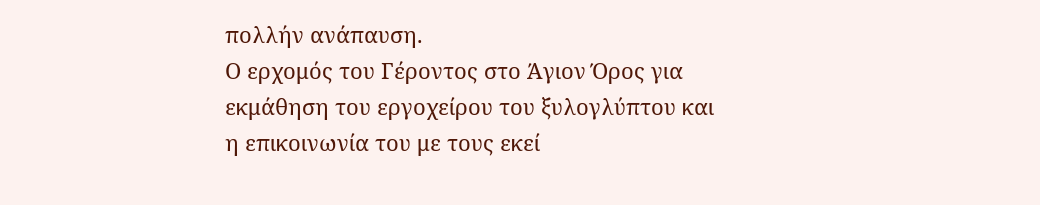πολλήν ανάπαυση.
Ο ερχομός του Γέροντος στο Άγιον Όρος για εκμάθηση του εργοχείρου του ξυλογλύπτου και η επικοινωνία του με τους εκεί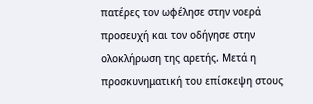πατέρες τον ωφέλησε στην νοερά προσευχή και τον οδήγησε στην ολοκλήρωση της αρετής. Μετά η προσκυνηματική του επίσκεψη στους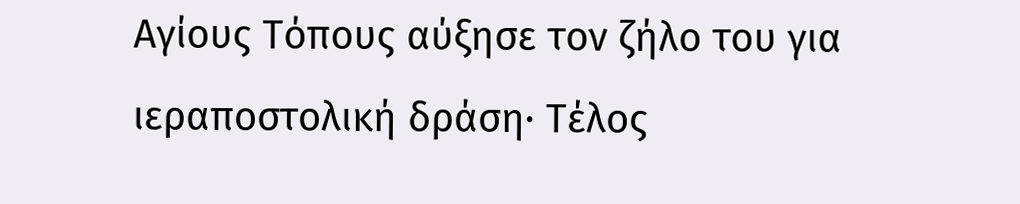Αγίους Τόπους αύξησε τον ζήλο του για ιεραποστολική δράση· Τέλος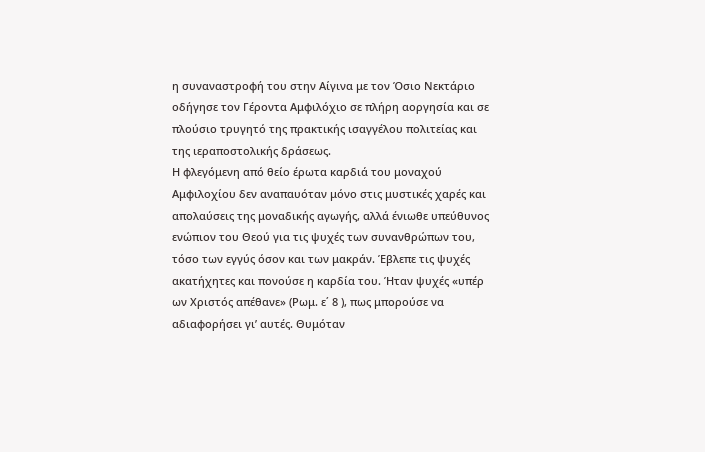η συναναστροφή του στην Αίγινα με τον Όσιο Νεκτάριο οδήγησε τον Γέροντα Αμφιλόχιο σε πλήρη αοργησία και σε πλούσιο τρυγητό της πρακτικής ισαγγέλου πολιτείας και της ιεραποστολικής δράσεως.
Η φλεγόμενη από θείο έρωτα καρδιά του μοναχού Αμφιλοχίου δεν αναπαυόταν μόνο στις μυστικές χαρές και απολαύσεις της μοναδικής αγωγής, αλλά ένιωθε υπεύθυνος ενώπιον του Θεού για τις ψυχές των συνανθρώπων του, τόσο των εγγύς όσον και των μακράν. Έβλεπε τις ψυχές ακατήχητες και πονούσε η καρδία του. Ήταν ψυχές «υπέρ ων Χριστός απέθανε» (Ρωμ. ε΄ 8 ), πως μπορούσε να αδιαφορήσει γι’ αυτές. Θυμόταν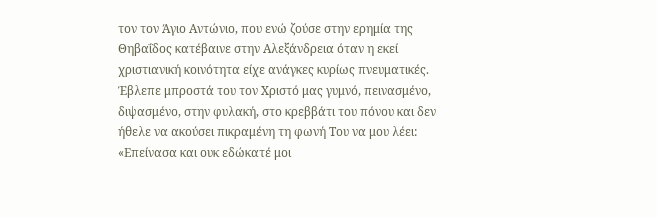τον τον Άγιο Αντώνιο, που ενώ ζούσε στην ερημία της Θηβαΐδος κατέβαινε στην Αλεξάνδρεια όταν η εκεί χριστιανική κοινότητα είχε ανάγκες κυρίως πνευματικές. Έβλεπε μπροστά του τον Χριστό μας γυμνό, πεινασμένο, διψασμένο, στην φυλακή, στο κρεββάτι του πόνου και δεν ήθελε να ακούσει πικραμένη τη φωνή Του να μου λέει: «Επείνασα και ουκ εδώκατέ μοι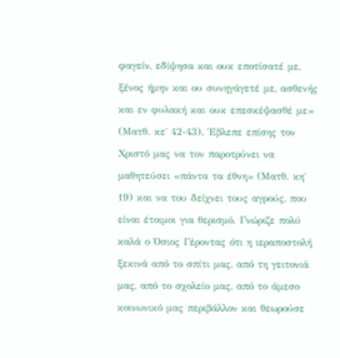φαγείν, εδίψησα και ουκ εποτίσατέ με, ξένος ήμην και ου συνηγάγετέ με, ασθενής και εν φυλακή και ουκ επεσκέψασθέ με» (Ματθ. κε΄ 42-43). Έβλεπε επίσης τον Χριστό μας να τον παροτρύνει να μαθητεύσει «πάντα τα έθνη» (Ματθ. κη΄ 19) και να του δείχνει τους αγρούς, που είναι έτοιμοι για θερισμό. Γνώριζε πολύ καλά ο Όσιος Γέροντας ότι η ιεραποστολή ξεκινά από το σπίτι μας, από τη γειτονιά μας, από το σχολείο μας, από το άμεσο κοινωνικό μας περιβάλλον και θεωρούσε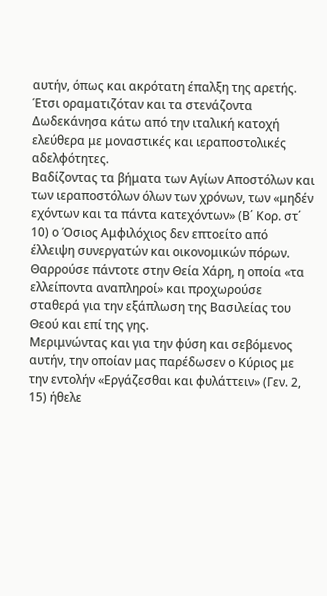αυτήν, όπως και ακρότατη έπαλξη της αρετής. Έτσι οραματιζόταν και τα στενάζοντα Δωδεκάνησα κάτω από την ιταλική κατοχή ελεύθερα με μοναστικές και ιεραποστολικές αδελφότητες.
Βαδίζοντας τα βήματα των Αγίων Αποστόλων και των ιεραποστόλων όλων των χρόνων, των «μηδέν εχόντων και τα πάντα κατεχόντων» (Β΄ Κορ. στ΄ 10) ο Όσιος Αμφιλόχιος δεν επτοείτο από έλλειψη συνεργατών και οικονομικών πόρων. Θαρρούσε πάντοτε στην Θεία Χάρη, η οποία «τα ελλείποντα αναπληροί» και προχωρούσε σταθερά για την εξάπλωση της Βασιλείας του Θεού και επί της γης.
Μεριμνώντας και για την φύση και σεβόμενος αυτήν, την οποίαν μας παρέδωσεν ο Κύριος με την εντολήν «Εργάζεσθαι και φυλάττειν» (Γεν. 2, 15) ήθελε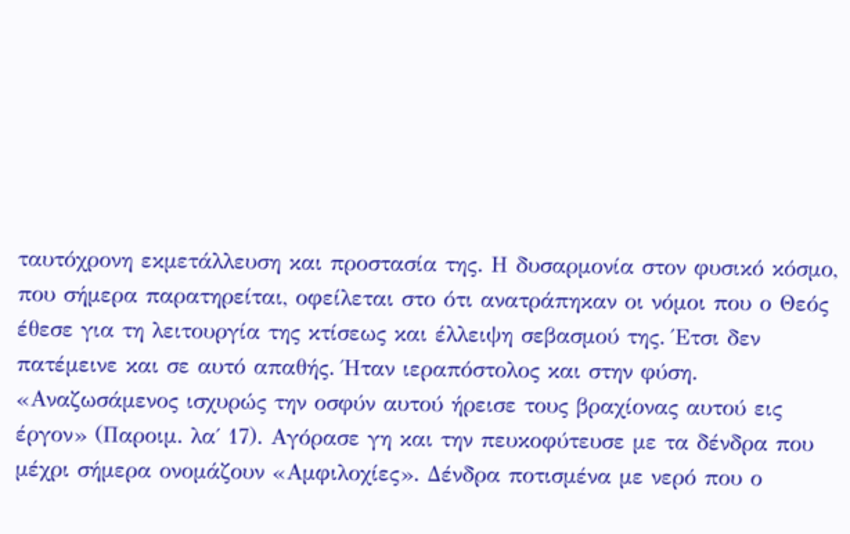ταυτόχρονη εκμετάλλευση και προστασία της. Η δυσαρμονία στον φυσικό κόσμο, που σήμερα παρατηρείται, οφείλεται στο ότι ανατράπηκαν οι νόμοι που ο Θεός έθεσε για τη λειτουργία της κτίσεως και έλλειψη σεβασμού της. Έτσι δεν πατέμεινε και σε αυτό απαθής. Ήταν ιεραπόστολος και στην φύση. «Αναζωσάμενος ισχυρώς την οσφύν αυτού ήρεισε τους βραχίονας αυτού εις έργον» (Παροιμ. λα΄ 17). Αγόρασε γη και την πευκοφύτευσε με τα δένδρα που μέχρι σήμερα ονομάζουν «Αμφιλοχίες». Δένδρα ποτισμένα με νερό που ο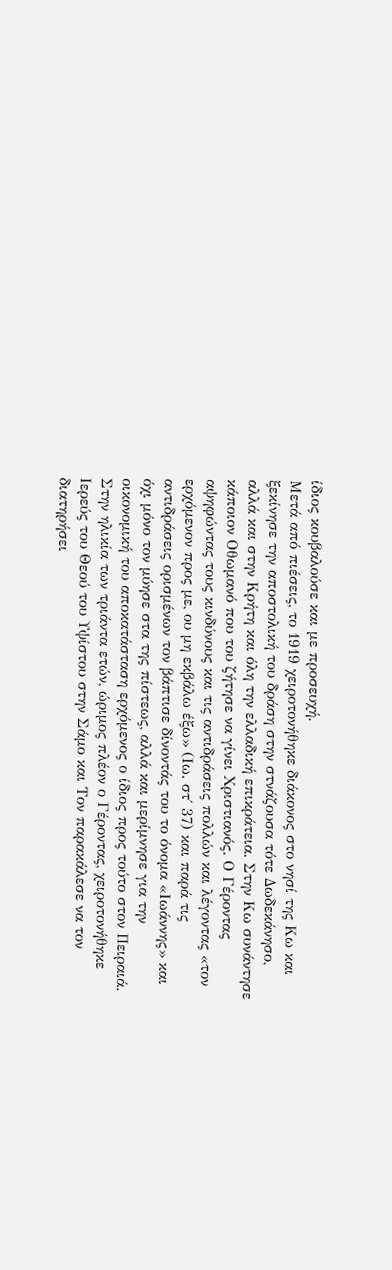ίδιος κουβαλούσε και με προσευχή.
Μετά από πιέσεις, το 1919 χειροτονήθηκε διάκονος στο νησί της Κω και ξεκίνησε την αποστολική του δράση στην στνάζουσα τότε Δωδεκάνησο, αλλά και στην Κρήτη και όλη την ελλαδική επικράτεια. Στην Κω συνάντησε κάποιον Οθωμανό που του ζήτησε να γίνει Χριστιανός. Ο Γέροντας αψηφώντας τους κινδύνους και τις αντιδράσεις πολλών και λέγοντας «τον ερχόμενον προς με, ου μη εκβάλω έξω» (Ιω. στ΄ 37) και παρά τις αντιδράσεις ορισμένων τον βάπτισε δίνοντάς του το όνομα «Ιωάννης» και όχι μόνο τον μύησε στα της πίστεως, αλλά και μερίμνησε για την οικονομική του αποκατάσταση ερχόμενος ο ίδιος προς τούτο στον Πειραιά.
Στην ηλικία των τριάντα ετών, ώριμος πλέον ο Γέροντας, χειροτονήθηκε Ιερεύς του Θεού του Υψίστου στην Σάμο και Τον παρακάλεσε να τον διατηρήσει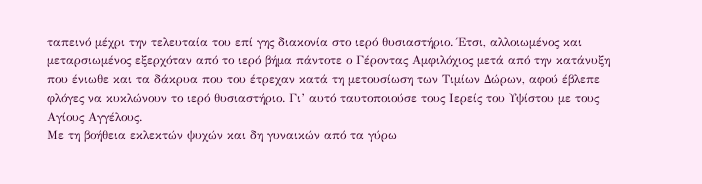ταπεινό μέχρι την τελευταία του επί γης διακονία στο ιερό θυσιαστήριο. Έτσι, αλλοιωμένος και μεταρσιωμένος εξερχόταν από το ιερό βήμα πάντοτε ο Γέροντας Αμφιλόχιος μετά από την κατάνυξη που ένιωθε και τα δάκρυα που του έτρεχαν κατά τη μετουσίωση των Τιμίων Δώρων, αφού έβλεπε φλόγες να κυκλώνουν το ιερό θυσιαστήριο. Γι’ αυτό ταυτοποιούσε τους Ιερείς του Υψίστου με τους Αγίους Αγγέλους.
Με τη βοήθεια εκλεκτών ψυχών και δη γυναικών από τα γύρω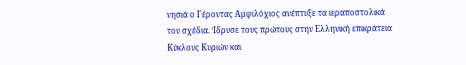νησιά ο Γέροντας Αμφιλόχιος ανέπτυξε τα ιεραποστολικά του σχέδια. Ίδρυσε τους πρώτους στην Ελληνική επικράτεια Κύκλους Κυριών και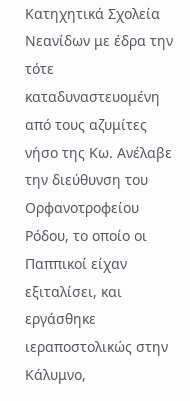Κατηχητικά Σχολεία Νεανίδων με έδρα την τότε καταδυναστευομένη από τους αζυμίτες νήσο της Κω. Ανέλαβε την διεύθυνση του Ορφανοτροφείου Ρόδου, το οποίο οι Παππικοί είχαν εξιταλίσει, και εργάσθηκε ιεραποστολικώς στην Κάλυμνο,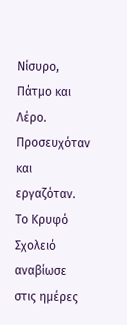Νίσυρο, Πάτμο και Λέρο. Προσευχόταν και εργαζόταν. Το Κρυφό Σχολειό αναβίωσε στις ημέρες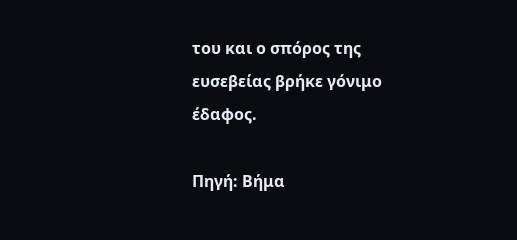του και ο σπόρος της ευσεβείας βρήκε γόνιμο έδαφος.

Πηγή: Βήμα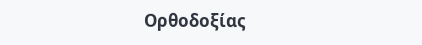Ορθοδοξίας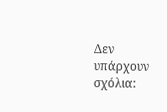Δεν υπάρχουν σχόλια: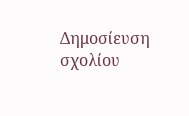Δημοσίευση σχολίου